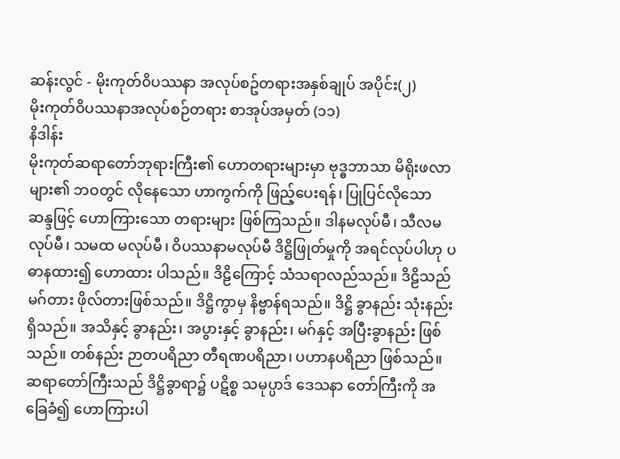ဆန်းလွင် - မိုးကုတ်၀ိပဿနာ အလုပ်စဥ်တရားအနှစ်ချုပ် အပိုင်း(၂)
မိုးကုတ်ဝိပဿနာအလုပ်စဉ်တရား စာအုပ်အမှတ် (၁၁)
နိဒါန်း
မိုးကုတ်ဆရာတော်ဘုရားကြီး၏ ဟောတရားများမှာ ဗုဒ္ဓဘာသာ မိရိုးဖလာ များ၏ ဘဝတွင် လိုနေသော ဟာကွက်ကို ဖြည့်ပေးရန်၊ ပြုပြင်လိုသော ဆန္ဒဖြင့် ဟောကြားသော တရားများ ဖြစ်ကြသည်။ ဒါနမလုပ်မီ၊ သီလမလုပ်မီ၊ သမထ မလုပ်မီ၊ ဝိပဿနာမလုပ်မီ ဒိဋ္ဌိဖြုတ်မှုကို အရင်လုပ်ပါဟု ပဓာနထား၍ ဟောထား ပါသည်။ ဒိဠိကြောင့် သံသရာလည်သည်။ ဒိဠိသည် မဂ်တား ဖိုလ်တားဖြစ်သည်။ ဒိဋ္ဌိကွာမှ နိဗ္ဗာန်ရသည်။ ဒိဋ္ဌိ ခွာနည်း သုံးနည်း ရှိသည်။ အသိနှင့် ခွာနည်း၊ အပွားနှင့် ခွာနည်း၊ မဂ်နှင့် အပြီးခွာနည်း ဖြစ်သည်။ တစ်နည်း ဉာတပရိညာ တီရဏပရိညာ၊ ပဟာနပရိညာ ဖြစ်သည်။
ဆရာတော်ကြီးသည် ဒိဋ္ဌိခွာရာ၌ ပဋိစ္စ သမုပ္ပာဒ် ဒေသနာ တော်ကြီးကို အခြေခံ၍ ဟောကြားပါ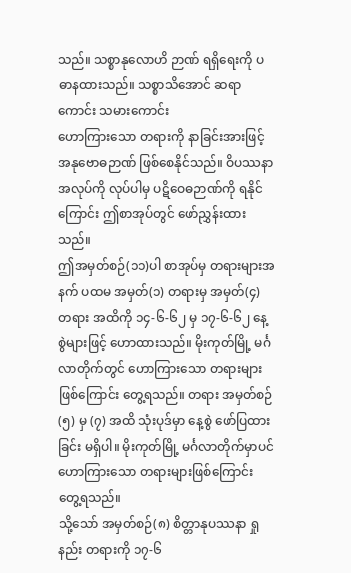သည်။ သစ္စာနုလောဟိ ဉာဏ် ရရှိရေးကို ပဓာနထားသည်။ သစ္စာသိအောင် ဆရာကောင်း သမားကောင်း
ဟောကြားသော တရားကို နာခြင်းအားဖြင့် အနုဗောဓဉာဏ် ဖြစ်စေနိုင်သည်။ ဝိပဿနာအလုပ်ကို လုပ်ပါမှ ပဋိဝေဓဉာဏ်ကို ရနိုင်ကြောင်း ဤစာအုပ်တွင် ဖော်ညွှန်းထားသည်။
ဤအမှတ်စဉ်(၁၁)ပါ စာအုပ်မှ တရားများအနက် ပထမ အမှတ်(၁) တရားမှ အမှတ်(၄) တရား အထိကို ၁၄-၆-၆၂ မှ ၁၇-၆-၆၂ နေ့စွဲများဖြင့် ဟောထားသည်။ မိုးကုတ်မြို့ မင်္ဂလာတိုက်တွင် ဟောကြားသော တရားများ ဖြစ်ကြောင်း တွေ့ရသည်။ တရား အမှတ်စဉ်(၅) မှ (၇) အထိ သုံးပုဒ်မှာ နေ့စွဲ ဖော်ပြထားခြင်း မရှိပါ။ မိုးကုတ်မြို့ မင်္ဂလာတိုက်မှာပင် ဟောကြားသော တရားများဖြစ်ကြောင်း တွေ့ရသည်။
သို့သော် အမှတ်စဉ်(၈) စိတ္တာနုပဿနာ ရှုနည်း တရားကို ၁၇-၆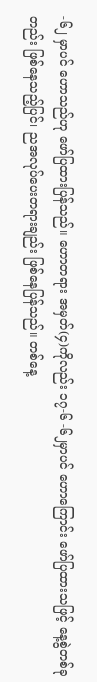-၆၂ မှာပင် ဟောသည်ဟု ဖော်ပြထားပြန်သည်။ ဟောတရား အမှတ်(၄)ကိုလည်း ၁၇-၆ -၆၂မှာပင် ဟောကြောင်း ဖော်ပြထားသဖြင့် နေ့စွဲတစ်ခုတည်း ဖြစ်နေသည့်ပြင်၊ ညအလုပ်ပေးတရားချည်း ဖြစ်နေပြန်သည်။ တစ်နေ့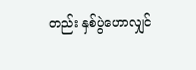တည်း နှစ်ပွဲဟောလျှင်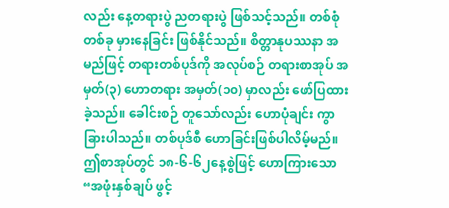လည်း နေ့တရားပွဲ ညတရားပွဲ ဖြစ်သင့်သည်။ တစ်စုံတစ်ခု မှားနေခြင်း ဖြစ်နိုင်သည်။ စိတ္တာနုပဿနာ အမည်ဖြင့် တရားတစ်ပုဒ်ကို အလုပ်စဉ် တရားစာအုပ် အမှတ်(၃) ဟောတရား အမှတ်(၁၀) မှာလည်း ဖော်ပြထားခဲ့သည်။ ခေါင်းစဉ် တူသော်လည်း ဟောပုံချင်း ကွာခြားပါသည်။ တစ်ပုဒ်စီ ဟောခြင်းဖြစ်ပါလိမ့်မည်။
ဤစာအုပ်တွင် ၁၈-၆-၆၂နေ့စွဲဖြင့် ဟောကြားသော “အဖုံးနှစ်ချပ် ဖွင့်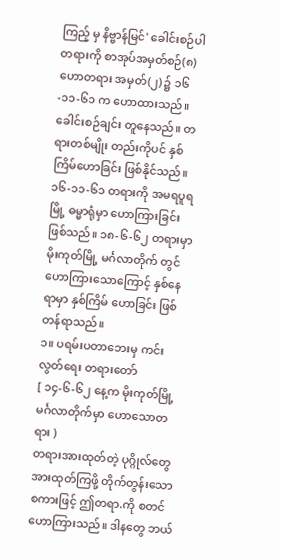ကြည့် မှ နိဗ္ဗာန်မြင်' ခေါင်းစဉ်ပါ တရားကို စာအုပ်အမှတ်စဉ်(၈) ဟောတရား အမှတ်(၂) ၌ ၁၆-၁၁-၆၁ က ဟောထားသည်။ ခေါင်းစဉ်ချင်း တူနေသည်။ တရားတစ်မျိုး တည်းကိုပင် နှစ်ကြိမ်ဟောခြင်း ဖြစ်နိုင်သည်။ ၁၆-၁၁-၆၁ တရားကို အမရပူရမြို့ ဓမ္မာရုံမှာ ဟောကြားခြင်း ဖြစ်သည်။ ၁၈-၆-၆၂ တရားမှာ မိုးကုတ်မြို့ မင်္ဂလာတိုက် တွင် ဟောကြားသောကြောင့် နှစ်နေရာမှာ နှစ်ကြိမ် ဟောခြင်း ဖြစ်တန်ရာသည်။
၁။ ပရမ်းပတာဘေးမှ ကင်းလွတ်ရေး တရားတော်
[ ၁၄-၆-၆၂ နေ့က မိုးကုတ်မြို့ မင်္ဂလာတိုက်မှာ ဟောသောတရား )
တရားအားထုတ်တဲ့ ပုဂ္ဂိုလ်တွေ အားထုတ်ကြဖို့ တိုက်တွန်းသော စကားဖြင့် ဤတရာ.ကို စတင် ဟောကြားသည်။ ဒါနတွေ ဘယ်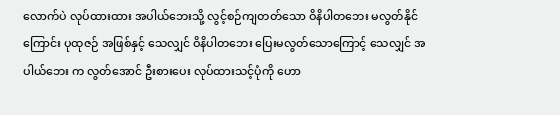လောက်ပဲ လုပ်ထားထား အပါယ်ဘေးသို့ လွင့်စဉ်ကျတတ်သော ဝိနိပါတဘေး မလွတ်နိုင်ကြောင်း ပုထုဇဉ် အဖြစ်နှင့် သေလျှင် ဝိနိပါတဘေး ပြေးမလွတ်သောကြောင့် သေလျှင် အပါယ်ဘေး က လွတ်အောင် ဦးစားပေး လုပ်ထားသင့်ပုံကို ဟော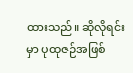ထားသည်။ ဆိုလိုရင်းမှာ ပုထုဇဉ်အဖြစ်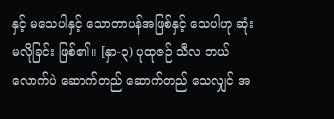နှင့် မသေပါနှင့် သောတာပန်အဖြစ်နှင့် သေပါဟု ဆုံးမလိုခြင်း ဖြစ်၏။ [နှာ-၃) ပုထုဇဉ် သီလ ဘယ်လောက်ပဲ ဆောက်တည် ဆောက်တည် သေလျှင် အ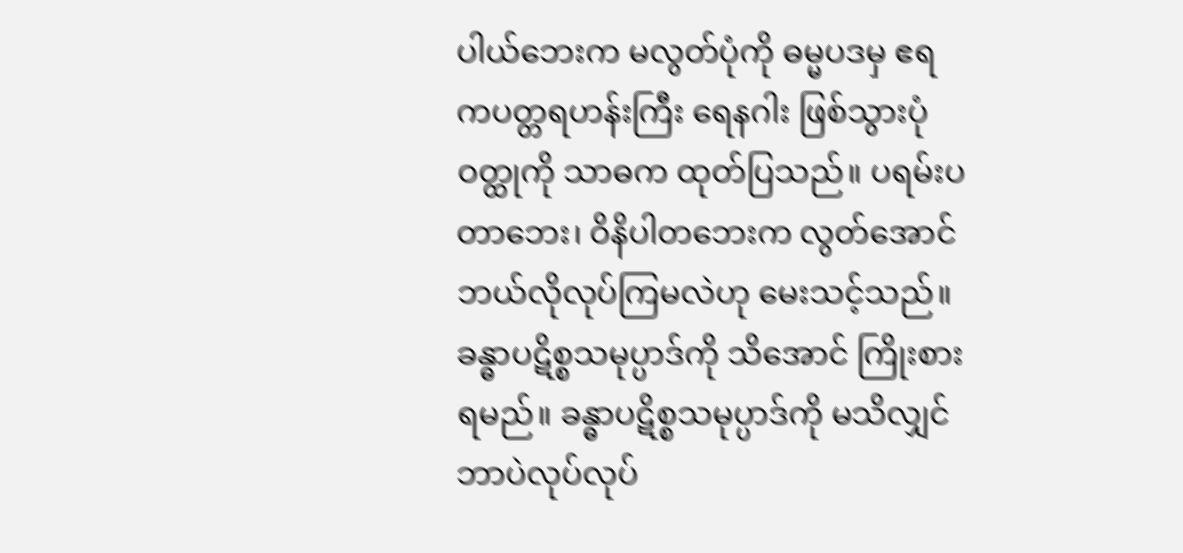ပါယ်ဘေးက မလွတ်ပုံကို ဓမ္မပဒမှ ဧရကပတ္တရဟန်းကြီး ရေနဂါး ဖြစ်သွားပုံဝတ္ထုကို သာဓက ထုတ်ပြသည်။ ပရမ်းပတာဘေး၊ ဝိနိပါတဘေးက လွတ်အောင် ဘယ်လိုလုပ်ကြမလဲဟု မေးသင့်သည်။ ခန္ဓာပဋိစ္စသမုပ္ပာဒ်ကို သိအောင် ကြိုးစားရမည်။ ခန္ဓာပဋိစ္စသမုပ္ပာဒ်ကို မသိလျှင် ဘာပဲလုပ်လုပ်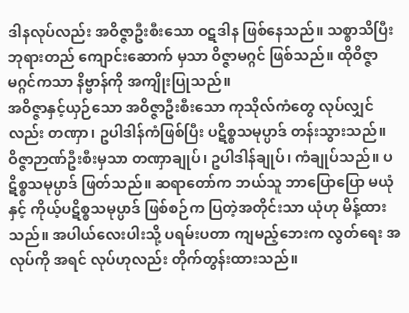ဒါနလုပ်လည်း အဝိဇ္ဇာဦးစီးသော ဝဋဒါန ဖြစ်နေသည်။ သစ္စာသိပြီး ဘုရားတည် ကျောင်းဆောက် မှသာ ဝိဇ္ဇာမဂ္ဂင် ဖြစ်သည်။ ထိုဝိဇ္ဇာမဂ္ဂင်ကသာ နိဗ္ဗာန်ကို အကျိုးပြုသည်။
အဝိဇ္ဇာနှင့်ယှဉ်သော အဝိဇ္ဇာဦးစီးသော ကုသိုလ်ကံတွေ လုပ်လျှင်လည်း တဏှာ၊ ဥပါဒါန်ကံဖြစ်ပြီး ပဋိစ္စသမုပ္ပာဒ် တန်းသွားသည်။ ဝိဇ္ဇာဉာဏ်ဦးစီးမှသာ တဏှာချုပ်၊ ဥပါဒါန်ချုပ်၊ ကံချုပ်သည်။ ပဋိစ္စသမုပ္ပာဒ် ဖြတ်သည်။ ဆရာတော်က ဘယ်သူ ဘာပြောပြော မယုံနှင့် ကိုယ့်ပဋိစ္စသမုပ္ပာဒ် ဖြစ်စဉ်က ပြတဲ့အတိုင်းသာ ယုံဟု မိန့်ထားသည်။ အပါယ်လေးပါးသို့ ပရမ်းပတာ ကျမည့်ဘေးက လွတ်ရေး အလုပ်ကို အရင် လုပ်ဟုလည်း တိုက်တွန်းထားသည်။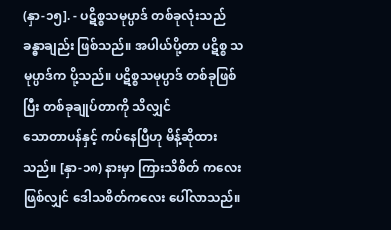(နှာ-၁၅]. - ပဋိစ္စသမုပ္ပာဒ် တစ်ခုလုံးသည် ခန္ဓာချည်း ဖြစ်သည်။ အပါယ်ပို့တာ ပဋိစ္စ သမုပ္ပာဒ်က ပို့သည်။ ပဋိစ္စသမုပ္ပာဒ် တစ်ခုဖြစ်ပြီး တစ်ခုချုပ်တာကို သိလျှင်
သောတာပန်နှင့် ကပ်နေပြီဟု မိန့်ဆိုထားသည်။ [နှာ-၁၈) နားမှာ ကြားသိစိတ် ကလေး ဖြစ်လျှင် ဒေါသစိတ်ကလေး ပေါ်လာသည်။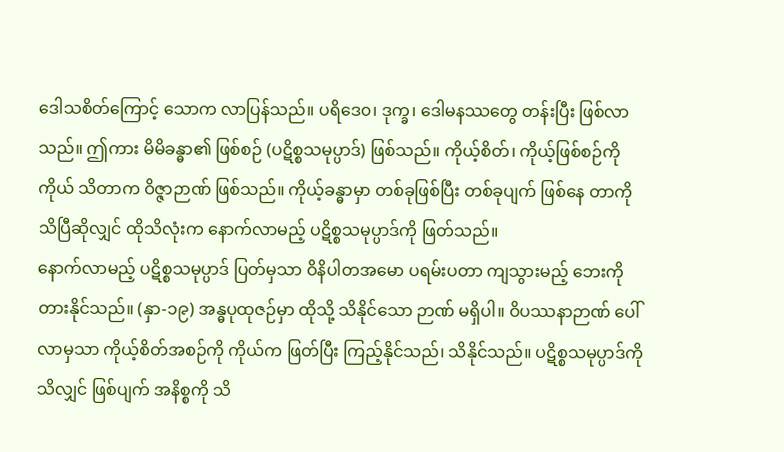ဒေါသစိတ်ကြောင့် သောက လာပြန်သည်။ ပရိဒေ၀၊ ဒုက္ခ၊ ဒေါမနဿတွေ တန်းပြီး ဖြစ်လာသည်။ ဤကား မိမိခန္ဓာ၏ ဖြစ်စဉ် (ပဋိစ္စသမုပ္ပာဒ်) ဖြစ်သည်။ ကိုယ့်စိတ်၊ ကိုယ့်ဖြစ်စဉ်ကို ကိုယ် သိတာက ဝိဇ္ဇာဉာဏ် ဖြစ်သည်။ ကိုယ့်ခန္ဓာမှာ တစ်ခုဖြစ်ပြီး တစ်ခုပျက် ဖြစ်နေ တာကို သိပြီဆိုလျှင် ထိုသိလုံးက နောက်လာမည့် ပဋိစ္စသမုပ္ပာဒ်ကို ဖြတ်သည်။
နောက်လာမည့် ပဋိစ္စသမုပ္ပာဒ် ပြတ်မှသာ ဝိနိပါတအမော ပရမ်းပတာ ကျသွားမည့် ဘေးကို တားနိုင်သည်။ (နှာ-၁၉) အန္ဓပုထုဇဉ်မှာ ထိုသို့ သိနိုင်သော ဉာဏ် မရှိပါ။ ဝိပဿနာဉာဏ် ပေါ်လာမှသာ ကိုယ့်စိတ်အစဉ်ကို ကိုယ်က ဖြတ်ပြီး ကြည့်နိုင်သည်၊ သိနိုင်သည်။ ပဋိစ္စသမုပ္ပာဒ်ကို သိလျှင် ဖြစ်ပျက် အနိစ္စကို သိ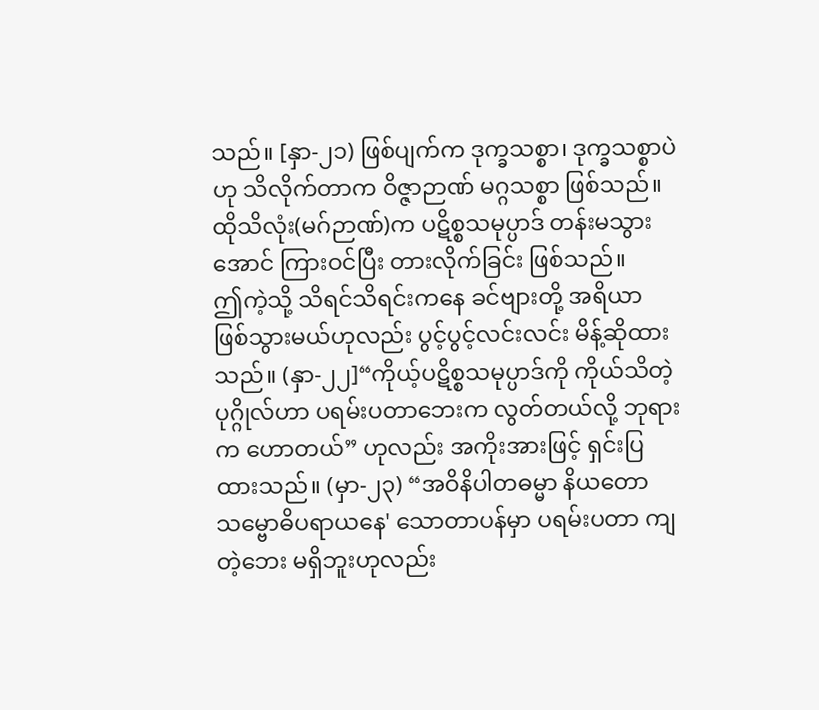သည်။ [နှာ-၂၁) ဖြစ်ပျက်က ဒုက္ခသစ္စာ၊ ဒုက္ခသစ္စာပဲဟု သိလိုက်တာက ဝိဇ္ဇာဉာဏ် မဂ္ဂသစ္စာ ဖြစ်သည်။ ထိုသိလုံး(မဂ်ဉာဏ်)က ပဋိစ္စသမုပ္ပာဒ် တန်းမသွားအောင် ကြားဝင်ပြီး တားလိုက်ခြင်း ဖြစ်သည်။
ဤကဲ့သို့ သိရင်သိရင်းကနေ ခင်ဗျားတို့ အရိယာ ဖြစ်သွားမယ်ဟုလည်း ပွင့်ပွင့်လင်းလင်း မိန့်ဆိုထားသည်။ (နှာ-၂၂]“ကိုယ့်ပဋိစ္စသမုပ္ပာဒ်ကို ကိုယ်သိတဲ့ ပုဂ္ဂိုလ်ဟာ ပရမ်းပတာဘေးက လွတ်တယ်လို့ ဘုရားက ဟောတယ်” ဟုလည်း အကိုးအားဖြင့် ရှင်းပြထားသည်။ (မှာ-၂၃) “အဝိနိပါတဓမ္မာ နိယတော သမ္ဗောဓိပရာယနေ' သောတာပန်မှာ ပရမ်းပတာ ကျတဲ့ဘေး မရှိဘူးဟုလည်း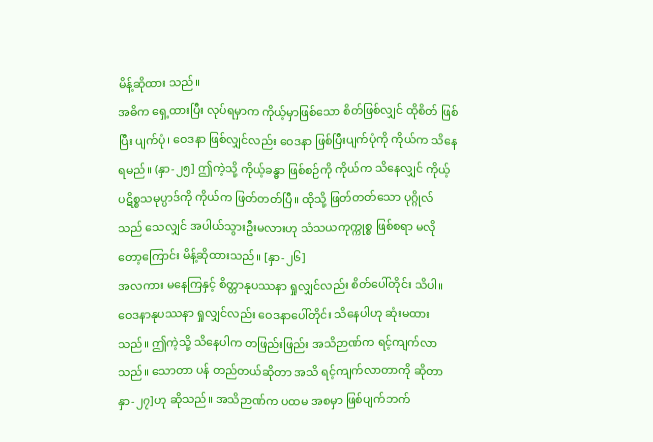မိန့်ဆိုထား သည်။
အဓိက ရှေ့ထားပြီး လုပ်ရမှာက ကိုယ့်မှာဖြစ်သော စိတ်ဖြစ်လျှင် ထိုစိတ် ဖြစ်ပြီး ပျက်ပုံ၊ ဝေဒနာ ဖြစ်လျှင်လည်း ဝေဒနာ ဖြစ်ပြီးပျက်ပုံကို ကိုယ်က သိနေ ရမည်။ (နှာ-၂၅] ဤကဲ့သို့ ကိုယ့်ခန္ဓာ ဖြစ်စဉ်ကို ကိုယ်က သိနေလျှင် ကိုယ့် ပဋိစ္စသမုပ္ပာဒ်ကို ကိုယ်က ဖြတ်တတ်ပြီ။ ထိုသို့ ဖြတ်တတ်သော ပုဂ္ဂိုလ်သည် သေလျှင် အပါယ်သွားဦးမလားဟု သံသယကုက္ကုစ္စ ဖြစ်စရာ မလိုတော့ကြောင်း မိန့်ဆိုထားသည်။ [နှာ-၂၆]
အလကား မနေကြနှင့် စိတ္တာနုပဿနာ ရှုလျှင်လည်း စိတ်ပေါ်တိုင်း သိပါ။ ဝေဒနာနုပဿနာ ရှုလျှင်လည်း ဝေဒနာပေါ်တိုင်း သိနေပါဟု ဆုံးမထားသည်။ ဤကဲ့သို့ သိနေပါက တဖြည်းဖြည်း အသိဉာဏ်က ရင့်ကျက်လာသည်။ သောတာ ပန် တည်တယ်ဆိုတာ အသိ ရင့်ကျက်လာတာကို ဆိုတာ နှာ-၂၇]ဟု ဆိုသည်။ အသိဉာဏ်က ပထမ အစမှာ ဖြစ်ပျက်ဘက်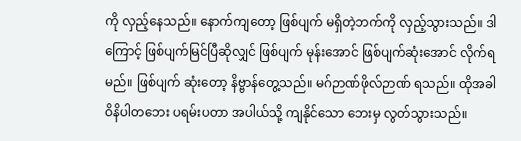ကို လှည့်နေသည်။ နောက်ကျတော့ ဖြစ်ပျက် မရှိတဲ့ဘက်ကို လှည့်သွားသည်။ ဒါကြောင့် ဖြစ်ပျက်မြင်ပြီဆိုလျှင် ဖြစ်ပျက် မုန်းအောင် ဖြစ်ပျက်ဆုံးအောင် လိုက်ရမည်။ ဖြစ်ပျက် ဆုံးတော့ နိဗ္ဗာန်တွေ့သည်။ မဂ်ဉာဏ်ဖိုလ်ဉာဏ် ရသည်။ ထိုအခါ ဝိနိပါတဘေး ပရမ်းပတာ အပါယ်သို့ ကျနိုင်သော ဘေးမှ လွတ်သွားသည်။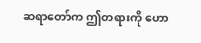ဆရာတော်က ဤတရားကို ဟော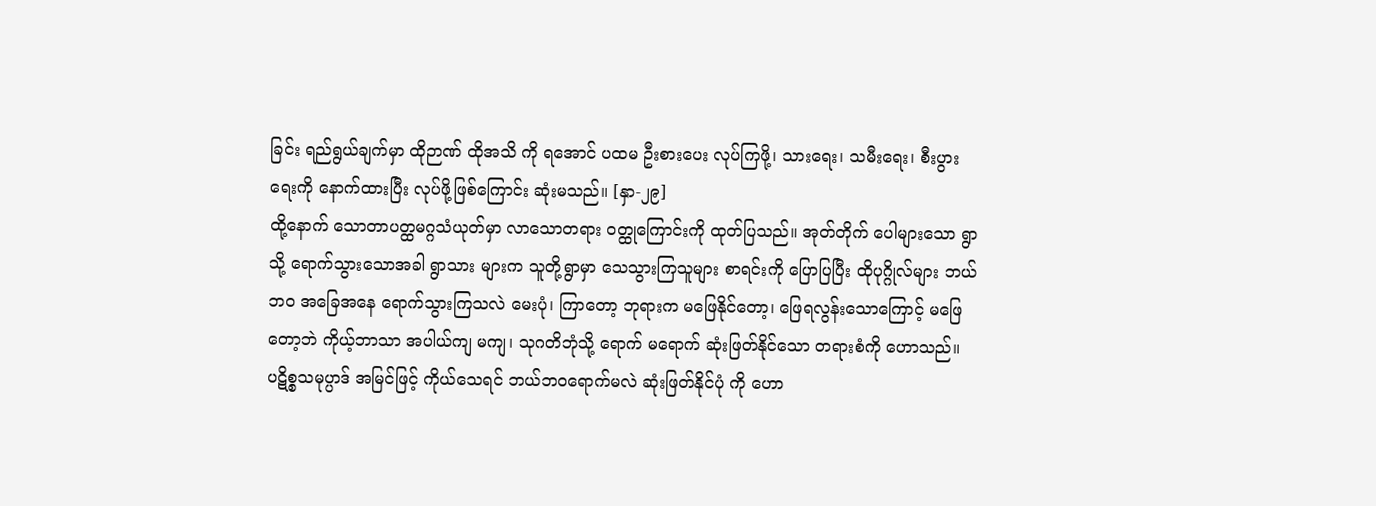ခြင်း ရည်ရွယ်ချက်မှာ ထိုဉာဏ် ထိုအသိ ကို ရအောင် ပထမ ဦးစားပေး လုပ်ကြဖို့၊ သားရေး၊ သမီးရေး၊ စီးပွားရေးကို နောက်ထားပြီး လုပ်ဖို့ဖြစ်ကြောင်း ဆုံးမသည်။ [နှာ-၂၉]
ထို့နောက် သောတာပတ္ထမဂ္ဂသံယုတ်မှာ လာသောတရား ဝတ္ထုကြောင်းကို ထုတ်ပြသည်။ အုတ်တိုက် ပေါများသော ရွာသို့ ရောက်သွားသောအခါ ရွာသား များက သူတို့ရွာမှာ သေသွားကြသူများ စာရင်းကို ပြောပြပြီး ထိုပုဂ္ဂိုလ်များ ဘယ်ဘဝ အခြေအနေ ရောက်သွားကြသလဲ မေးပုံ၊ ကြာတော့ ဘုရားက မဖြေနိုင်တော့၊ ဖြေရလွန်းသောကြောင့် မဖြေတော့ဘဲ ကိုယ့်ဘာသာ အပါယ်ကျ မကျ၊ သုဂတိဘုံသို့ ရောက် မရောက် ဆုံးဖြတ်နိုင်သော တရားစံကို ဟောသည်။
ပဋိစ္စသမုပ္ပာဒ် အမြင်ဖြင့် ကိုယ်သေရင် ဘယ်ဘဝရောက်မလဲ ဆုံးဖြတ်နိုင်ပုံ ကို ဟော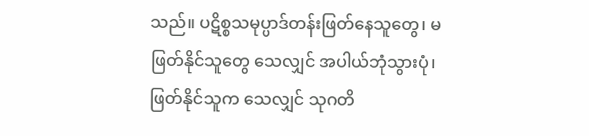သည်။ ပဋိစ္စသမုပ္ပာဒ်တန်းဖြတ်နေသူတွေ၊ မဖြတ်နိုင်သူတွေ သေလျှင် အပါယ်ဘုံသွားပုံ၊ ဖြတ်နိုင်သူက သေလျှင် သုဂတိ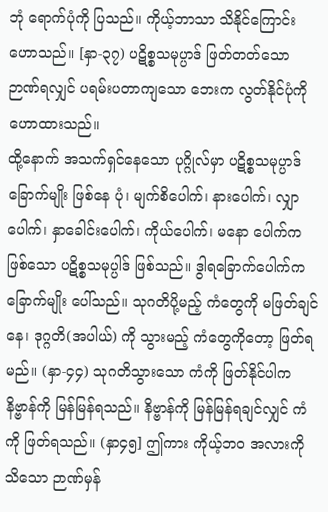ဘုံ ရောက်ပုံကို ပြသည်။ ကိုယ့်ဘာသာ သိနိုင်ကြောင်း ဟောသည်။ [နှာ-၃၇) ပဋိစ္စသမုပ္ပာဒ် ဖြတ်တတ်သော ဉာဏ်ရလျှင် ပရမ်းပတာကျသော ဘေးက လွတ်နိုင်ပုံကို ဟောထားသည်။
ထို့နောက် အသက်ရှင်နေသော ပုဂ္ဂိုလ်မှာ ပဋိစ္စသမုပ္ပာဒ် ခြောက်မျိုး ဖြစ်နေ ပုံ၊ မျက်စိပေါက်၊ နားပေါက်၊ လျှာပေါက်၊ နှာခေါင်းပေါက်၊ ကိုယ်ပေါက်၊ မနော ပေါက်က ဖြစ်သော ပဋိစ္စသမုပ္ပါဒ် ဖြစ်သည်။ ဒွါရခြောက်ပေါက်က ခြောက်မျိုး ပေါ်သည်။ သုဂတိပို့မည့် ကံတွေကို မဖြတ်ချင်နေ၊ ဒုဂ္ဂတိ(အပါယ်) ကို သွားမည့် ကံတွေကိုတော့ ဖြတ်ရမည်။ (နှာ-၄၄) သုဂတိသွားသော ကံကို ဖြတ်နိုင်ပါက နိဗ္ဗာန်ကို မြန်မြန်ရသည်။ နိဗ္ဗာန်ကို မြန်မြန်ရချင်လျှင် ကံကို ဖြတ်ရသည်။ (နှာ၄၅] ဤကား ကိုယ့်ဘဝ အလားကို သိသော ဉာဏ်မှန်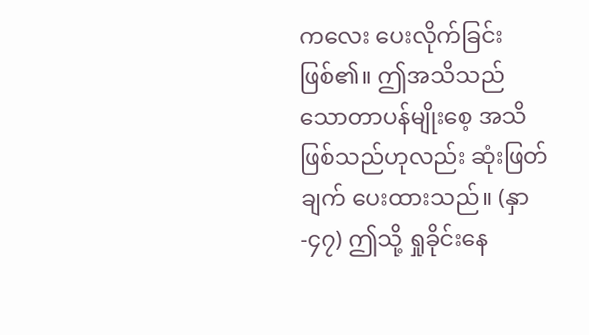ကလေး ပေးလိုက်ခြင်း ဖြစ်၏။ ဤအသိသည် သောတာပန်မျိုးစေ့ အသိဖြစ်သည်ဟုလည်း ဆုံးဖြတ်ချက် ပေးထားသည်။ (နှာ-၄၇) ဤသို့ ရှုခိုင်းနေ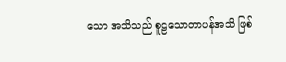သော အသိသည် စူဠသောတာပန်အသိ ဖြစ်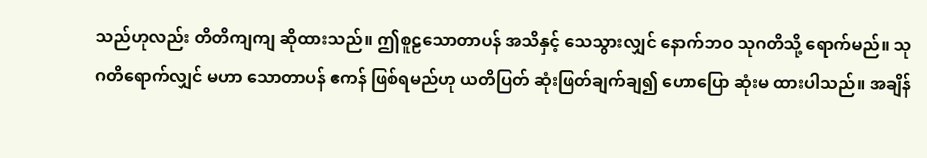သည်ဟုလည်း တိတိကျကျ ဆိုထားသည်။ ဤစူဠသောတာပန် အသိနှင့် သေသွားလျှင် နောက်ဘဝ သုဂတိသို့ ရောက်မည်။ သုဂတိရောက်လျှင် မဟာ သောတာပန် ဧကန် ဖြစ်ရမည်ဟု ယတိပြတ် ဆုံးဖြတ်ချက်ချ၍ ဟောပြော ဆုံးမ ထားပါသည်။ အချိန်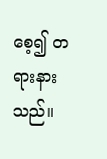စေ့၍ တရားနားသည်။